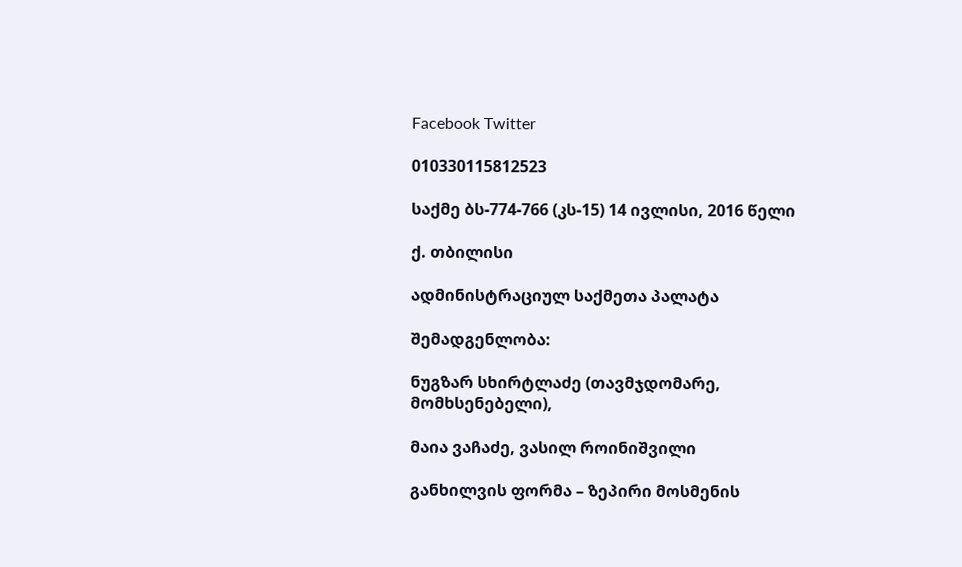Facebook Twitter

010330115812523

საქმე ბს-774-766 (კს-15) 14 ივლისი, 2016 წელი

ქ. თბილისი

ადმინისტრაციულ საქმეთა პალატა

შემადგენლობა:

ნუგზარ სხირტლაძე (თავმჯდომარე, მომხსენებელი),

მაია ვაჩაძე, ვასილ როინიშვილი

განხილვის ფორმა – ზეპირი მოსმენის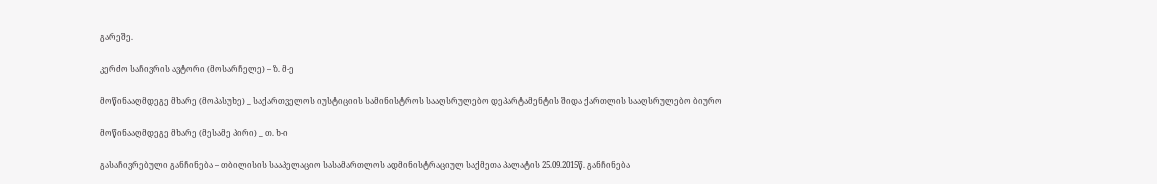გარეშე.

კერძო საჩივრის ავტორი (მოსარჩელე) – ზ. მ-ე

მოწინააღმდეგე მხარე (მოპასუხე) _ საქართველოს იუსტიციის სამინისტროს სააღსრულებო დეპარტამენტის შიდა ქართლის სააღსრულებო ბიურო

მოწინააღმდეგე მხარე (მესამე პირი) _ თ. ხ-ი

გასაჩივრებული განჩინება – თბილისის სააპელაციო სასამართლოს ადმინისტრაციულ საქმეთა პალატის 25.09.2015წ. განჩინება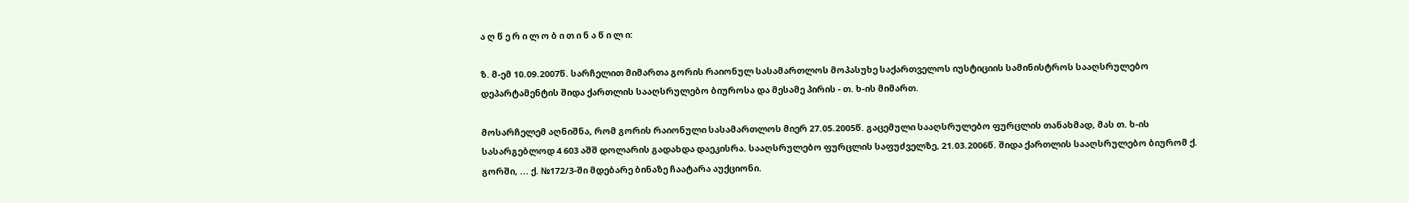ა ღ წ ე რ ი ლ ო ბ ი თ ი ნ ა წ ი ლ ი:

ზ. მ-ემ 10.09.2007წ. სარჩელით მიმართა გორის რაიონულ სასამართლოს მოპასუხე საქართველოს იუსტიციის სამინისტროს სააღსრულებო დეპარტამენტის შიდა ქართლის სააღსრულებო ბიუროსა და მესამე პირის - თ. ხ-ის მიმართ.

მოსარჩელემ აღნიშნა, რომ გორის რაიონული სასამართლოს მიერ 27.05.2005წ. გაცემული სააღსრულებო ფურცლის თანახმად, მას თ. ხ-ის სასარგებლოდ 4 603 აშშ დოლარის გადახდა დაეკისრა. სააღსრულებო ფურცლის საფუძველზე, 21.03.2006წ. შიდა ქართლის სააღსრულებო ბიურომ ქ. გორში, ... ქ. №172/3-ში მდებარე ბინაზე ჩაატარა აუქციონი.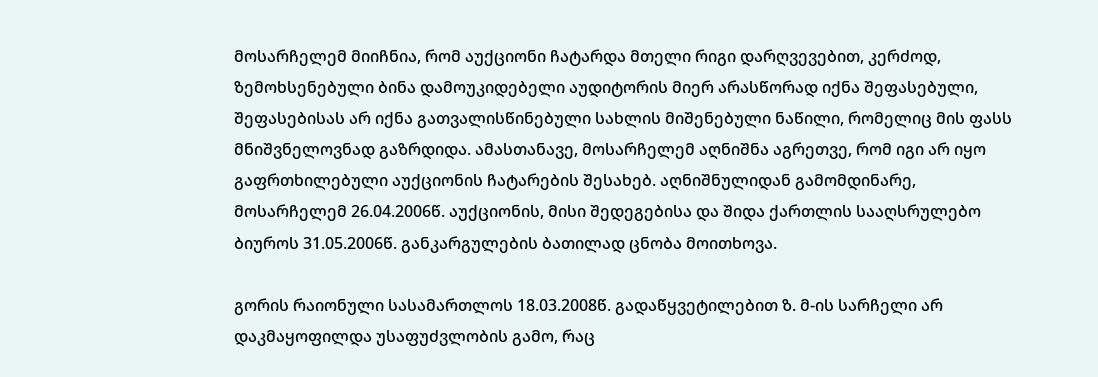მოსარჩელემ მიიჩნია, რომ აუქციონი ჩატარდა მთელი რიგი დარღვევებით, კერძოდ, ზემოხსენებული ბინა დამოუკიდებელი აუდიტორის მიერ არასწორად იქნა შეფასებული, შეფასებისას არ იქნა გათვალისწინებული სახლის მიშენებული ნაწილი, რომელიც მის ფასს მნიშვნელოვნად გაზრდიდა. ამასთანავე, მოსარჩელემ აღნიშნა აგრეთვე, რომ იგი არ იყო გაფრთხილებული აუქციონის ჩატარების შესახებ. აღნიშნულიდან გამომდინარე, მოსარჩელემ 26.04.2006წ. აუქციონის, მისი შედეგებისა და შიდა ქართლის სააღსრულებო ბიუროს 31.05.2006წ. განკარგულების ბათილად ცნობა მოითხოვა.

გორის რაიონული სასამართლოს 18.03.2008წ. გადაწყვეტილებით ზ. მ-ის სარჩელი არ დაკმაყოფილდა უსაფუძვლობის გამო, რაც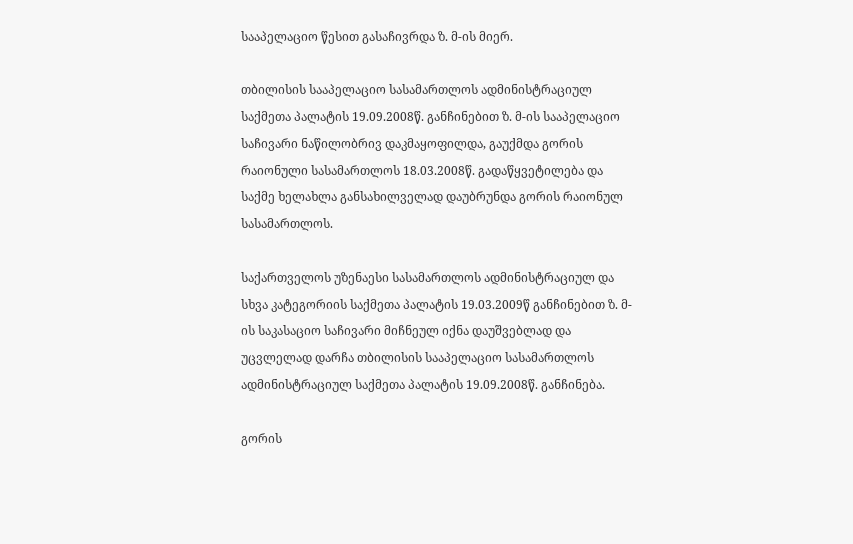სააპელაციო წესით გასაჩივრდა ზ. მ-ის მიერ.

თბილისის სააპელაციო სასამართლოს ადმინისტრაციულ საქმეთა პალატის 19.09.2008წ. განჩინებით ზ. მ-ის სააპელაციო საჩივარი ნაწილობრივ დაკმაყოფილდა, გაუქმდა გორის რაიონული სასამართლოს 18.03.2008წ. გადაწყვეტილება და საქმე ხელახლა განსახილველად დაუბრუნდა გორის რაიონულ სასამართლოს.

საქართველოს უზენაესი სასამართლოს ადმინისტრაციულ და სხვა კატეგორიის საქმეთა პალატის 19.03.2009წ განჩინებით ზ. მ-ის საკასაციო საჩივარი მიჩნეულ იქნა დაუშვებლად და უცვლელად დარჩა თბილისის სააპელაციო სასამართლოს ადმინისტრაციულ საქმეთა პალატის 19.09.2008წ. განჩინება.

გორის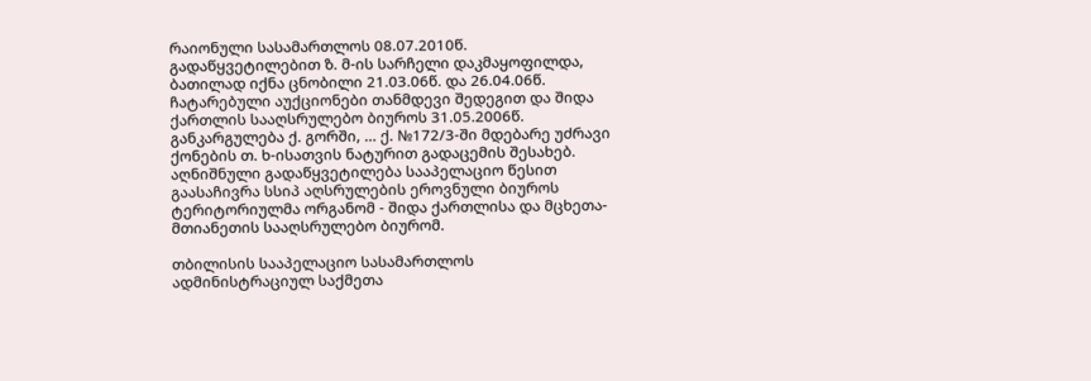რაიონული სასამართლოს 08.07.2010წ. გადაწყვეტილებით ზ. მ-ის სარჩელი დაკმაყოფილდა, ბათილად იქნა ცნობილი 21.03.06წ. და 26.04.06წ. ჩატარებული აუქციონები თანმდევი შედეგით და შიდა ქართლის სააღსრულებო ბიუროს 31.05.2006წ. განკარგულება ქ. გორში, ... ქ. №172/3-ში მდებარე უძრავი ქონების თ. ხ-ისათვის ნატურით გადაცემის შესახებ. აღნიშნული გადაწყვეტილება სააპელაციო წესით გაასაჩივრა სსიპ აღსრულების ეროვნული ბიუროს ტერიტორიულმა ორგანომ - შიდა ქართლისა და მცხეთა-მთიანეთის სააღსრულებო ბიურომ.

თბილისის სააპელაციო სასამართლოს ადმინისტრაციულ საქმეთა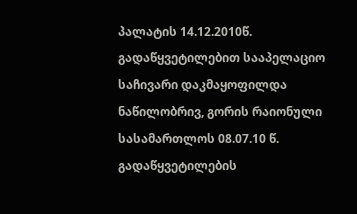პალატის 14.12.2010წ. გადაწყვეტილებით სააპელაციო საჩივარი დაკმაყოფილდა ნაწილობრივ, გორის რაიონული სასამართლოს 08.07.10 წ. გადაწყვეტილების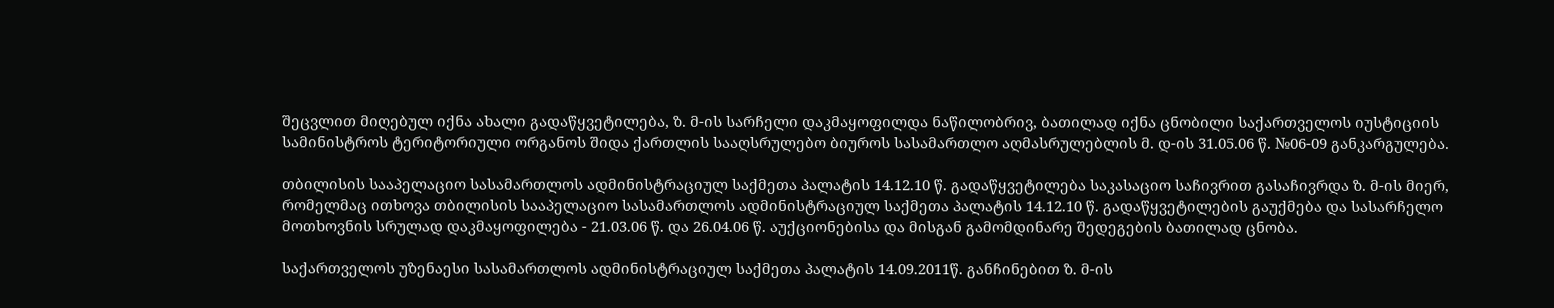შეცვლით მიღებულ იქნა ახალი გადაწყვეტილება, ზ. მ-ის სარჩელი დაკმაყოფილდა ნაწილობრივ, ბათილად იქნა ცნობილი საქართველოს იუსტიციის სამინისტროს ტერიტორიული ორგანოს შიდა ქართლის სააღსრულებო ბიუროს სასამართლო აღმასრულებლის მ. დ-ის 31.05.06 წ. №06-09 განკარგულება.

თბილისის სააპელაციო სასამართლოს ადმინისტრაციულ საქმეთა პალატის 14.12.10 წ. გადაწყვეტილება საკასაციო საჩივრით გასაჩივრდა ზ. მ-ის მიერ, რომელმაც ითხოვა თბილისის სააპელაციო სასამართლოს ადმინისტრაციულ საქმეთა პალატის 14.12.10 წ. გადაწყვეტილების გაუქმება და სასარჩელო მოთხოვნის სრულად დაკმაყოფილება - 21.03.06 წ. და 26.04.06 წ. აუქციონებისა და მისგან გამომდინარე შედეგების ბათილად ცნობა.

საქართველოს უზენაესი სასამართლოს ადმინისტრაციულ საქმეთა პალატის 14.09.2011წ. განჩინებით ზ. მ-ის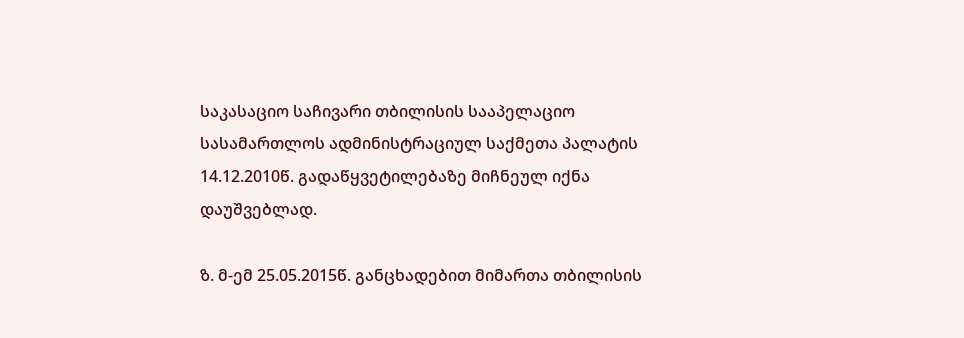საკასაციო საჩივარი თბილისის სააპელაციო სასამართლოს ადმინისტრაციულ საქმეთა პალატის 14.12.2010წ. გადაწყვეტილებაზე მიჩნეულ იქნა დაუშვებლად.

ზ. მ-ემ 25.05.2015წ. განცხადებით მიმართა თბილისის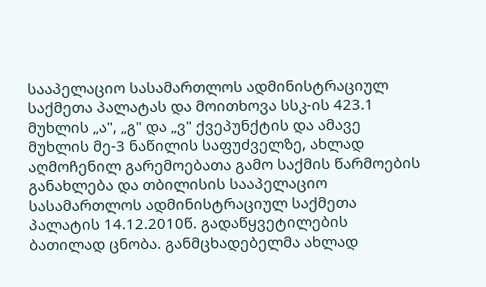სააპელაციო სასამართლოს ადმინისტრაციულ საქმეთა პალატას და მოითხოვა სსკ-ის 423.1 მუხლის „ა", „გ" და „ვ" ქვეპუნქტის და ამავე მუხლის მე-3 ნაწილის საფუძველზე, ახლად აღმოჩენილ გარემოებათა გამო საქმის წარმოების განახლება და თბილისის სააპელაციო სასამართლოს ადმინისტრაციულ საქმეთა პალატის 14.12.2010წ. გადაწყვეტილების ბათილად ცნობა. განმცხადებელმა ახლად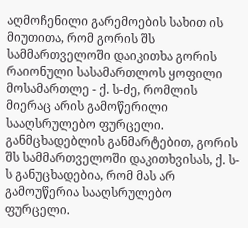აღმოჩენილი გარემოების სახით ის მიუთითა, რომ გორის შს სამმართველოში დაიკითხა გორის რაიონული სასამართლოს ყოფილი მოსამართლე - ქ. ს-ძე, რომლის მიერაც არის გამოწერილი სააღსრულებო ფურცელი. განმცხადებლის განმარტებით, გორის შს სამმართველოში დაკითხვისას, ქ. ს-ს განუცხადებია, რომ მას არ გამოუწერია სააღსრულებო ფურცელი.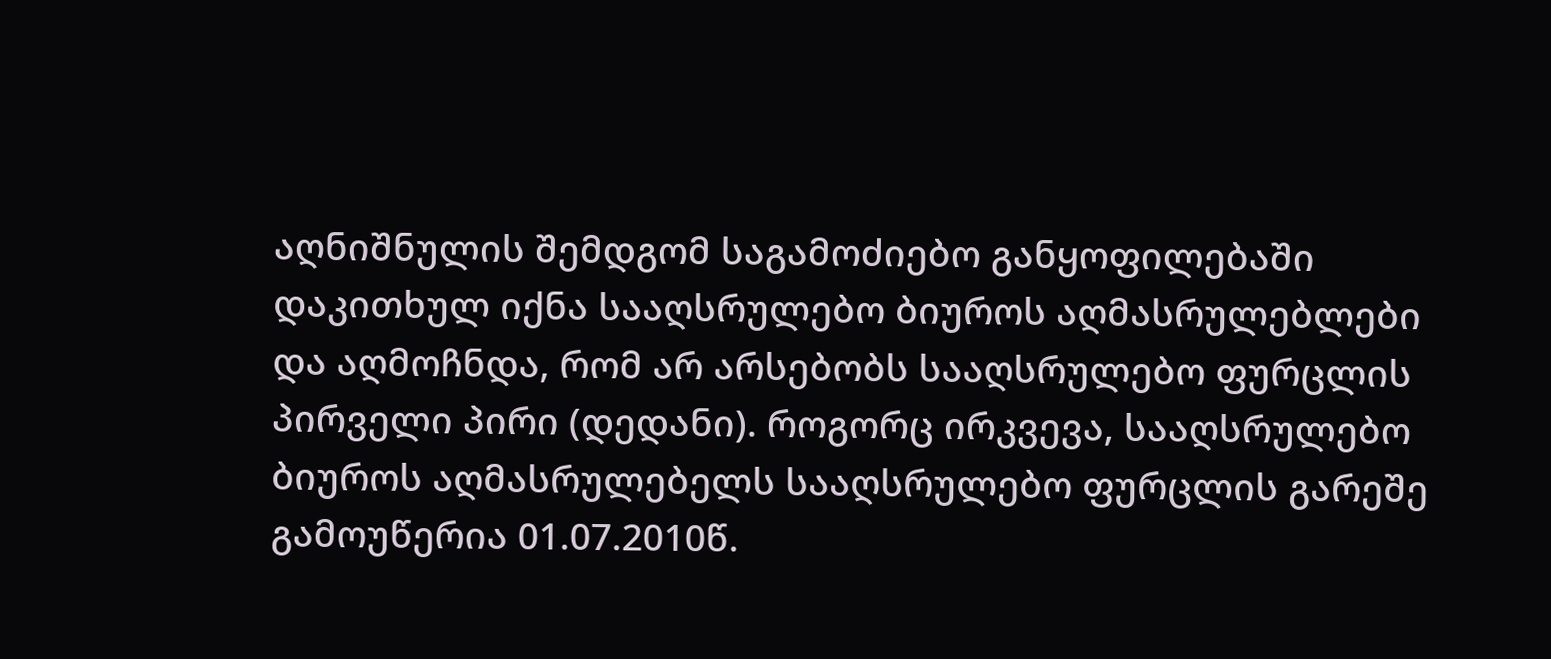აღნიშნულის შემდგომ საგამოძიებო განყოფილებაში დაკითხულ იქნა სააღსრულებო ბიუროს აღმასრულებლები და აღმოჩნდა, რომ არ არსებობს სააღსრულებო ფურცლის პირველი პირი (დედანი). როგორც ირკვევა, სააღსრულებო ბიუროს აღმასრულებელს სააღსრულებო ფურცლის გარეშე გამოუწერია 01.07.2010წ.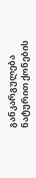განკარგულება ნატურით ქონების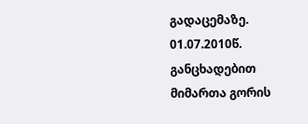გადაცემაზე. 01.07.2010წ. განცხადებით მიმართა გორის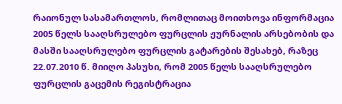რაიონულ სასამართლოს, რომლითაც მოითხოვა ინფორმაცია 2005 წელს სააღსრულებო ფურცლის ჟურნალის არსებობის და მასში სააღსრულებო ფურცლის გატარების შესახებ, რაზეც 22.07.2010 წ. მიიღო პასუხი, რომ 2005 წელს სააღსრულებო ფურცლის გაცემის რეგისტრაცია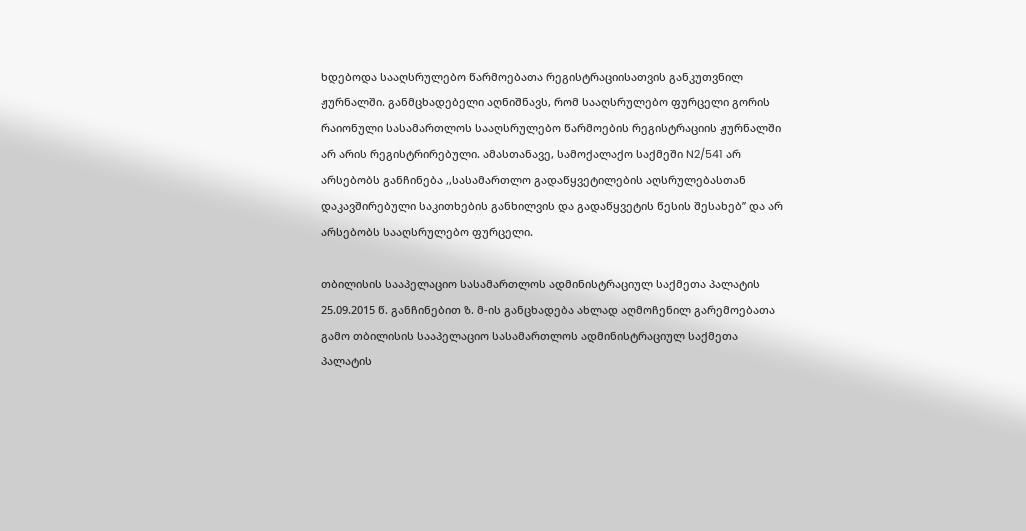ხდებოდა სააღსრულებო წარმოებათა რეგისტრაციისათვის განკუთვნილ ჟურნალში. განმცხადებელი აღნიშნავს, რომ სააღსრულებო ფურცელი გორის რაიონული სასამართლოს სააღსრულებო წარმოების რეგისტრაციის ჟურნალში არ არის რეგისტრირებული. ამასთანავე, სამოქალაქო საქმეში N2/541 არ არსებობს განჩინება ,,სასამართლო გადაწყვეტილების აღსრულებასთან დაკავშირებული საკითხების განხილვის და გადაწყვეტის წესის შესახებ’’ და არ არსებობს სააღსრულებო ფურცელი.

თბილისის სააპელაციო სასამართლოს ადმინისტრაციულ საქმეთა პალატის 25.09.2015 წ. განჩინებით ზ. მ-ის განცხადება ახლად აღმოჩენილ გარემოებათა გამო თბილისის სააპელაციო სასამართლოს ადმინისტრაციულ საქმეთა პალატის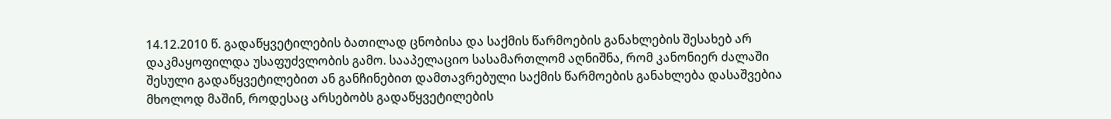14.12.2010 წ. გადაწყვეტილების ბათილად ცნობისა და საქმის წარმოების განახლების შესახებ არ დაკმაყოფილდა უსაფუძვლობის გამო. სააპელაციო სასამართლომ აღნიშნა, რომ კანონიერ ძალაში შესული გადაწყვეტილებით ან განჩინებით დამთავრებული საქმის წარმოების განახლება დასაშვებია მხოლოდ მაშინ, როდესაც არსებობს გადაწყვეტილების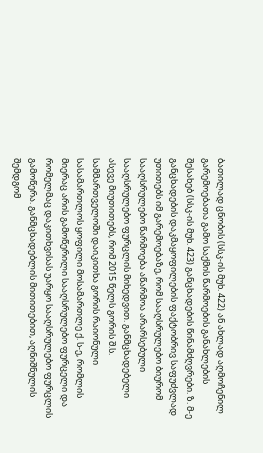ბათილად ცნობის (სსკ-ის მუხ. 422) ან ახლად აღმოჩენილ გარემოებათა გამო საქმის წარმოების განახლების შესახებ (სსკ-ის მუხ. 423) განცხადების წინამძღვრები. ზ. მ-ე განცხადების დაკმაყოფილების ფაქტობრივ საფუძვლად უთითებს იმ გარემოებაზე, რომ სააღსრულებო ბიურომ სააღსრულებო წარმოება აწარმოა არარსებული სააღსრულებო ფურცლის მიხედვით. განმცხადებელი ასევე მიუთითებს, რომ 2015 წელს გორის შ.ს. სამმართველოში დაიკითხა გორის რაიონული სასამართლოს ყოფილი მოსამართლე ქ. ს-ე, რომლის მიერაც არის გამოწერილი სააღსრულებო ფურცელი და რომელმაც დაკითხვისას უარყო სააღსრულებო ფურცლის გამოწერა. განმცხადებლის მითითებით, აღნიშნულის შემდგომ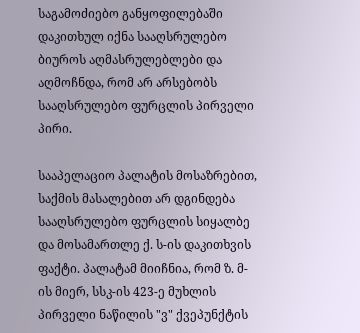საგამოძიებო განყოფილებაში დაკითხულ იქნა სააღსრულებო ბიუროს აღმასრულებლები და აღმოჩნდა, რომ არ არსებობს სააღსრულებო ფურცლის პირველი პირი.

სააპელაციო პალატის მოსაზრებით, საქმის მასალებით არ დგინდება სააღსრულებო ფურცლის სიყალბე და მოსამართლე ქ. ს-ის დაკითხვის ფაქტი. პალატამ მიიჩნია, რომ ზ. მ-ის მიერ, სსკ-ის 423-ე მუხლის პირველი ნაწილის "ვ" ქვეპუნქტის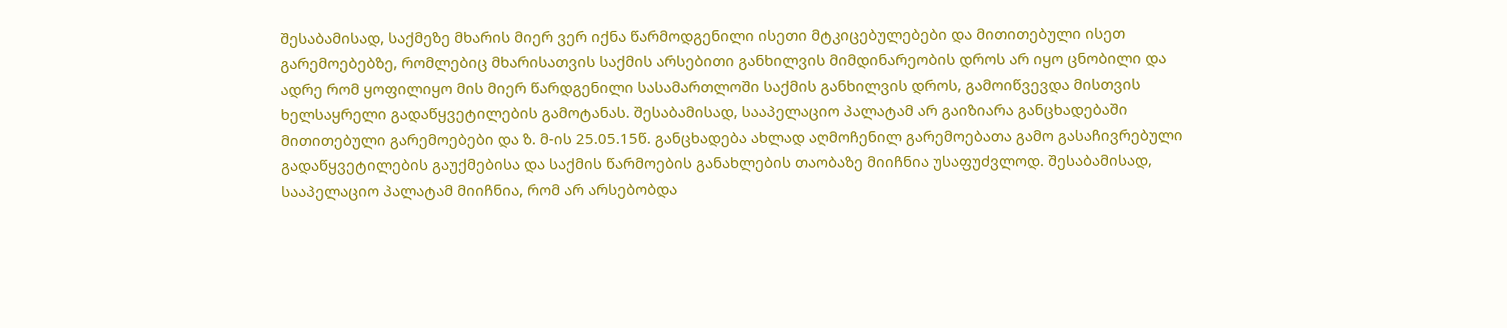შესაბამისად, საქმეზე მხარის მიერ ვერ იქნა წარმოდგენილი ისეთი მტკიცებულებები და მითითებული ისეთ გარემოებებზე, რომლებიც მხარისათვის საქმის არსებითი განხილვის მიმდინარეობის დროს არ იყო ცნობილი და ადრე რომ ყოფილიყო მის მიერ წარდგენილი სასამართლოში საქმის განხილვის დროს, გამოიწვევდა მისთვის ხელსაყრელი გადაწყვეტილების გამოტანას. შესაბამისად, სააპელაციო პალატამ არ გაიზიარა განცხადებაში მითითებული გარემოებები და ზ. მ-ის 25.05.15წ. განცხადება ახლად აღმოჩენილ გარემოებათა გამო გასაჩივრებული გადაწყვეტილების გაუქმებისა და საქმის წარმოების განახლების თაობაზე მიიჩნია უსაფუძვლოდ. შესაბამისად, სააპელაციო პალატამ მიიჩნია, რომ არ არსებობდა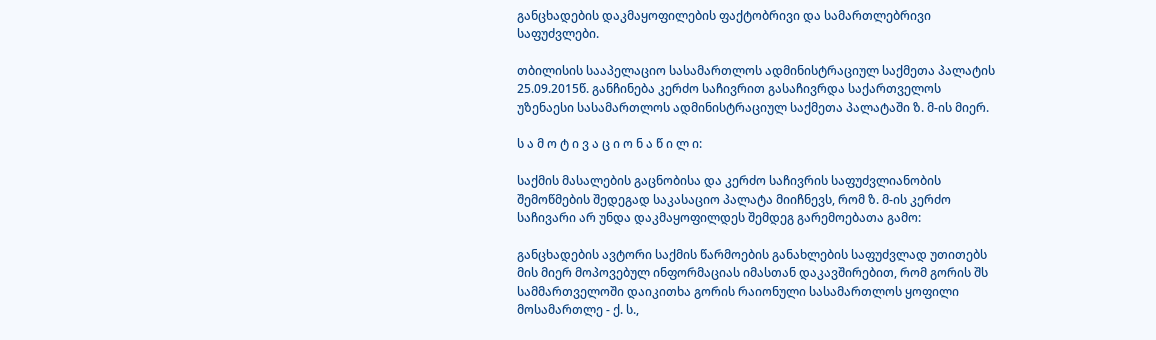განცხადების დაკმაყოფილების ფაქტობრივი და სამართლებრივი საფუძვლები.

თბილისის სააპელაციო სასამართლოს ადმინისტრაციულ საქმეთა პალატის 25.09.2015წ. განჩინება კერძო საჩივრით გასაჩივრდა საქართველოს უზენაესი სასამართლოს ადმინისტრაციულ საქმეთა პალატაში ზ. მ-ის მიერ.

ს ა მ ო ტ ი ვ ა ც ი ო ნ ა წ ი ლ ი:

საქმის მასალების გაცნობისა და კერძო საჩივრის საფუძვლიანობის შემოწმების შედეგად საკასაციო პალატა მიიჩნევს, რომ ზ. მ-ის კერძო საჩივარი არ უნდა დაკმაყოფილდეს შემდეგ გარემოებათა გამო:

განცხადების ავტორი საქმის წარმოების განახლების საფუძვლად უთითებს მის მიერ მოპოვებულ ინფორმაციას იმასთან დაკავშირებით, რომ გორის შს სამმართველოში დაიკითხა გორის რაიონული სასამართლოს ყოფილი მოსამართლე - ქ. ს.,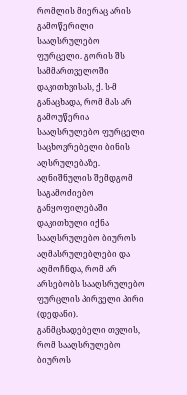რომლის მიერაც არის გამოწერილი სააღსრულებო ფურცელი. გორის შს სამმართველოში დაკითხვისას, ქ. ს-მ განაცხადა, რომ მას არ გამოუწერია სააღსრულებო ფურცელი საცხოვრებელი ბინის აღსრულებაზე. აღნიშნულის შემდგომ საგამოძიებო განყოფილებაში დაკითხული იქნა სააღსრულებო ბიუროს აღმასრულებლები და აღმოჩნდა, რომ არ არსებობს სააღსრულებო ფურცლის პირველი პირი (დედანი). განმცხადებელი თვლის, რომ სააღსრულებო ბიუროს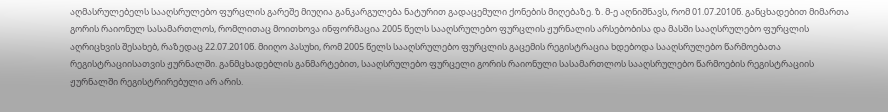აღმასრულებელს სააღსრულებო ფურცლის გარეშე მიუღია განკარგულება ნატურით გადაცემული ქონების მიღებაზე. ზ. მ-ე აღნიშნავს, რომ 01.07.2010წ. განცხადებით მიმართა გორის რაიონულ სასამართლოს, რომლითაც მოითხოვა ინფორმაცია 2005 წელს სააღსრულებო ფურცლის ჟურნალის არსებობისა და მასში სააღსრულებო ფურცლის აღრიცხვის შესახებ, რაზედაც 22.07.2010წ. მიიღო პასუხი, რომ 2005 წელს სააღსრულებო ფურცლის გაცემის რეგისტრაცია ხდებოდა სააღსრულებო წარმოებათა რეგისტრაციისათვის ჟურნალში. განმცხადებლის განმარტებით, სააღსრულებო ფურცელი გორის რაიონული სასამართლოს სააღსრულებო წარმოების რეგისტრაციის ჟურნალში რეგისტრირებული არ არის.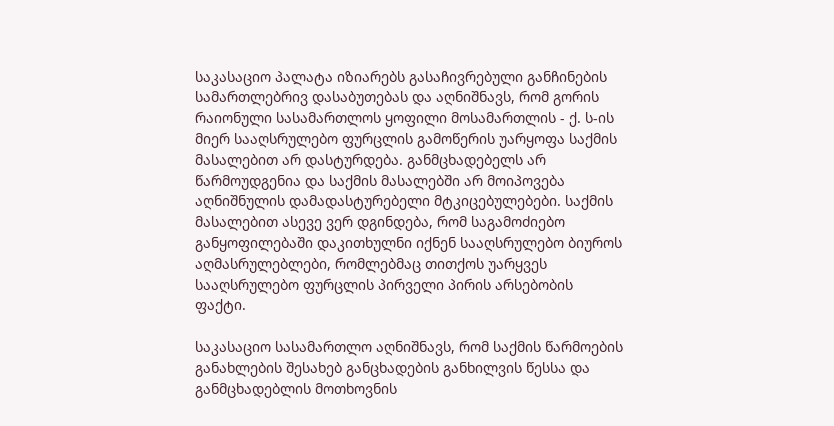საკასაციო პალატა იზიარებს გასაჩივრებული განჩინების სამართლებრივ დასაბუთებას და აღნიშნავს, რომ გორის რაიონული სასამართლოს ყოფილი მოსამართლის - ქ. ს-ის მიერ სააღსრულებო ფურცლის გამოწერის უარყოფა საქმის მასალებით არ დასტურდება. განმცხადებელს არ წარმოუდგენია და საქმის მასალებში არ მოიპოვება აღნიშნულის დამადასტურებელი მტკიცებულებები. საქმის მასალებით ასევე ვერ დგინდება, რომ საგამოძიებო განყოფილებაში დაკითხულნი იქნენ სააღსრულებო ბიუროს აღმასრულებლები, რომლებმაც თითქოს უარყვეს სააღსრულებო ფურცლის პირველი პირის არსებობის ფაქტი.

საკასაციო სასამართლო აღნიშნავს, რომ საქმის წარმოების განახლების შესახებ განცხადების განხილვის წესსა და განმცხადებლის მოთხოვნის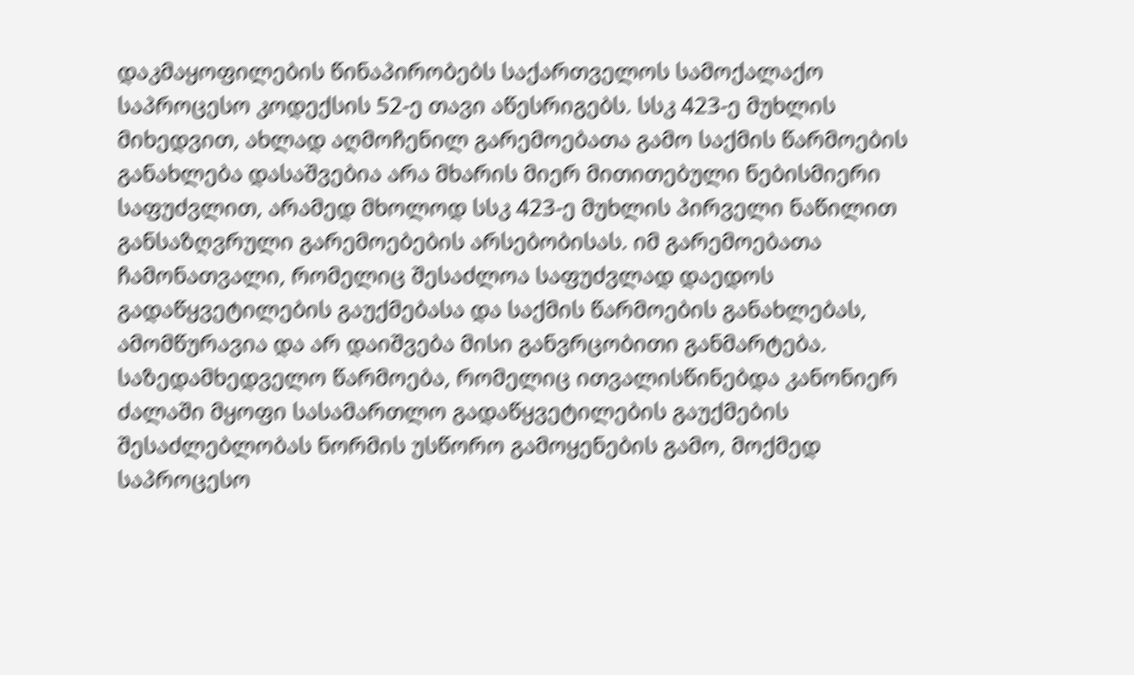დაკმაყოფილების წინაპირობებს საქართველოს სამოქალაქო საპროცესო კოდექსის 52-ე თავი აწესრიგებს. სსკ 423-ე მუხლის მიხედვით, ახლად აღმოჩენილ გარემოებათა გამო საქმის წარმოების განახლება დასაშვებია არა მხარის მიერ მითითებული ნებისმიერი საფუძვლით, არამედ მხოლოდ სსკ 423-ე მუხლის პირველი ნაწილით განსაზღვრული გარემოებების არსებობისას. იმ გარემოებათა ჩამონათვალი, რომელიც შესაძლოა საფუძვლად დაედოს გადაწყვეტილების გაუქმებასა და საქმის წარმოების განახლებას, ამომწურავია და არ დაიშვება მისი განვრცობითი განმარტება. საზედამხედველო წარმოება, რომელიც ითვალისწინებდა კანონიერ ძალაში მყოფი სასამართლო გადაწყვეტილების გაუქმების შესაძლებლობას ნორმის უსწორო გამოყენების გამო, მოქმედ საპროცესო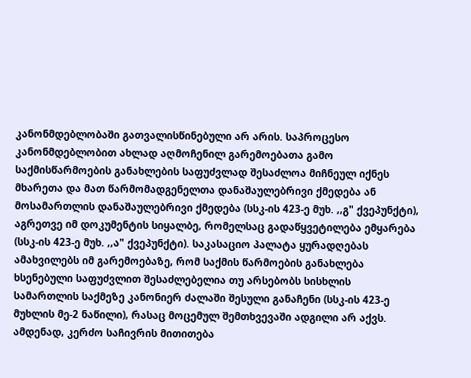კანონმდებლობაში გათვალისწინებული არ არის. საპროცესო კანონმდებლობით ახლად აღმოჩენილ გარემოებათა გამო საქმისწარმოების განახლების საფუძვლად შესაძლოა მიჩნეულ იქნეს მხარეთა და მათ წარმომადგენელთა დანაშაულებრივი ქმედება ან მოსამართლის დანაშაულებრივი ქმედება (სსკ-ის 423-ე მუხ. ,,გ" ქვეპუნქტი), აგრეთვე იმ დოკუმენტის სიყალბე, რომელსაც გადაწყვეტილება ემყარება (სსკ-ის 423-ე მუხ. ,,ა" ქვეპუნქტი). საკასაციო პალატა ყურადღებას ამახვილებს იმ გარემოებაზე, რომ საქმის წარმოების განახლება ხსენებული საფუძვლით შესაძლებელია თუ არსებობს სისხლის სამართლის საქმეზე კანონიერ ძალაში შესული განაჩენი (სსკ-ის 423-ე მუხლის მე-2 ნაწილი), რასაც მოცემულ შემთხვევაში ადგილი არ აქვს. ამდენად, კერძო საჩივრის მითითება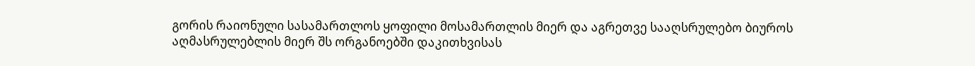გორის რაიონული სასამართლოს ყოფილი მოსამართლის მიერ და აგრეთვე სააღსრულებო ბიუროს აღმასრულებლის მიერ შს ორგანოებში დაკითხვისას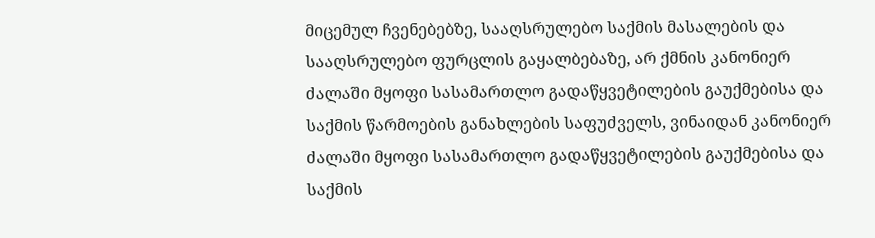მიცემულ ჩვენებებზე, სააღსრულებო საქმის მასალების და სააღსრულებო ფურცლის გაყალბებაზე, არ ქმნის კანონიერ ძალაში მყოფი სასამართლო გადაწყვეტილების გაუქმებისა და საქმის წარმოების განახლების საფუძველს, ვინაიდან კანონიერ ძალაში მყოფი სასამართლო გადაწყვეტილების გაუქმებისა და საქმის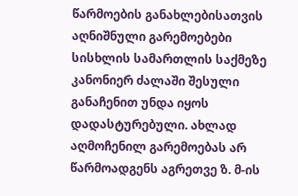წარმოების განახლებისათვის აღნიშნული გარემოებები სისხლის სამართლის საქმეზე კანონიერ ძალაში შესული განაჩენით უნდა იყოს დადასტურებული. ახლად აღმოჩენილ გარემოებას არ წარმოადგენს აგრეთვე ზ. მ-ის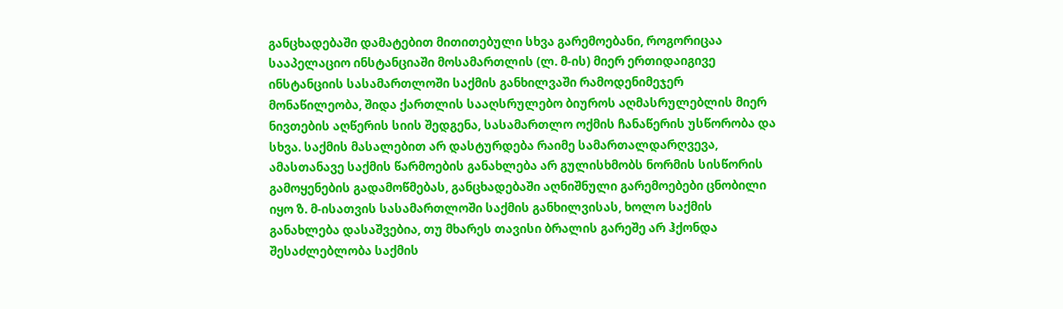განცხადებაში დამატებით მითითებული სხვა გარემოებანი, როგორიცაა სააპელაციო ინსტანციაში მოსამართლის (ლ. მ-ის) მიერ ერთიდაიგივე ინსტანციის სასამართლოში საქმის განხილვაში რამოდენიმეჯერ მონაწილეობა, შიდა ქართლის სააღსრულებო ბიუროს აღმასრულებლის მიერ ნივთების აღწერის სიის შედგენა, სასამართლო ოქმის ჩანაწერის უსწორობა და სხვა. საქმის მასალებით არ დასტურდება რაიმე სამართალდარღვევა, ამასთანავე საქმის წარმოების განახლება არ გულისხმობს ნორმის სისწორის გამოყენების გადამოწმებას, განცხადებაში აღნიშნული გარემოებები ცნობილი იყო ზ. მ-ისათვის სასამართლოში საქმის განხილვისას, ხოლო საქმის განახლება დასაშვებია, თუ მხარეს თავისი ბრალის გარეშე არ ჰქონდა შესაძლებლობა საქმის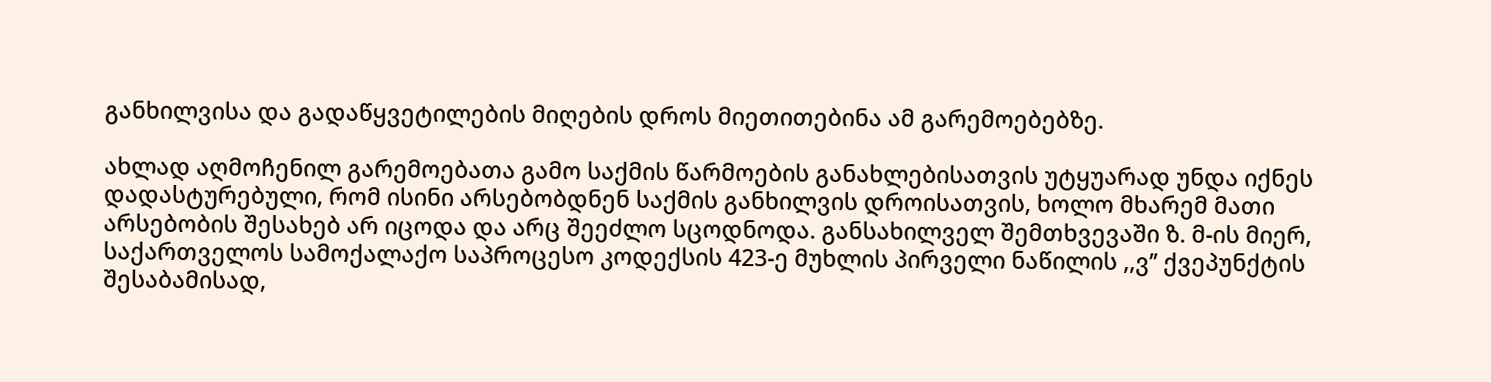განხილვისა და გადაწყვეტილების მიღების დროს მიეთითებინა ამ გარემოებებზე.

ახლად აღმოჩენილ გარემოებათა გამო საქმის წარმოების განახლებისათვის უტყუარად უნდა იქნეს დადასტურებული, რომ ისინი არსებობდნენ საქმის განხილვის დროისათვის, ხოლო მხარემ მათი არსებობის შესახებ არ იცოდა და არც შეეძლო სცოდნოდა. განსახილველ შემთხვევაში ზ. მ-ის მიერ, საქართველოს სამოქალაქო საპროცესო კოდექსის 423-ე მუხლის პირველი ნაწილის ,,ვ’’ ქვეპუნქტის შესაბამისად,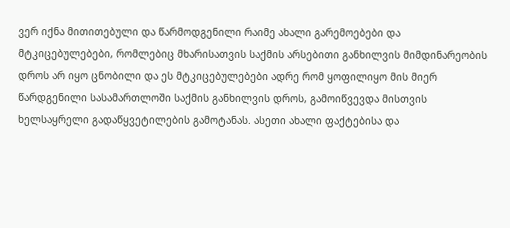ვერ იქნა მითითებული და წარმოდგენილი რაიმე ახალი გარემოებები და მტკიცებულებები, რომლებიც მხარისათვის საქმის არსებითი განხილვის მიმდინარეობის დროს არ იყო ცნობილი და ეს მტკიცებულებები ადრე რომ ყოფილიყო მის მიერ წარდგენილი სასამართლოში საქმის განხილვის დროს, გამოიწვევდა მისთვის ხელსაყრელი გადაწყვეტილების გამოტანას. ასეთი ახალი ფაქტებისა და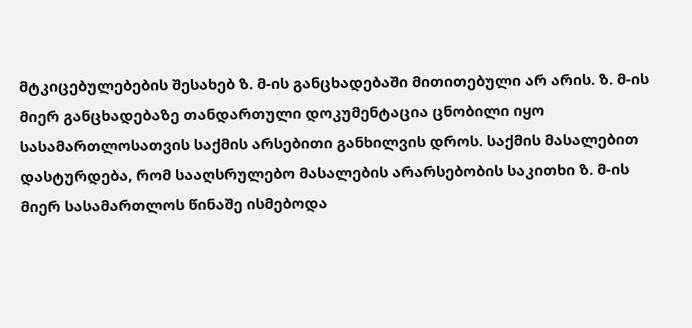მტკიცებულებების შესახებ ზ. მ-ის განცხადებაში მითითებული არ არის. ზ. მ-ის მიერ განცხადებაზე თანდართული დოკუმენტაცია ცნობილი იყო სასამართლოსათვის საქმის არსებითი განხილვის დროს. საქმის მასალებით დასტურდება, რომ სააღსრულებო მასალების არარსებობის საკითხი ზ. მ-ის მიერ სასამართლოს წინაშე ისმებოდა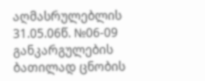აღმასრულებლის 31.05.06წ. №06-09 განკარგულების ბათილად ცნობის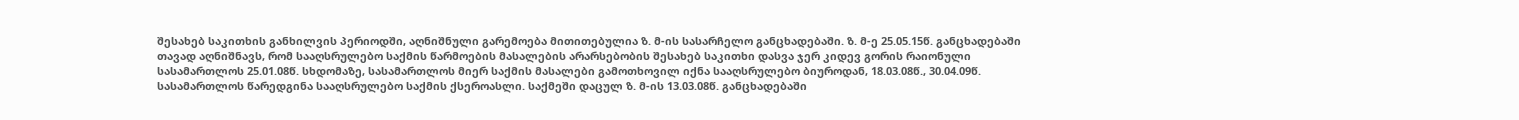შესახებ საკითხის განხილვის პერიოდში, აღნიშნული გარემოება მითითებულია ზ. მ-ის სასარჩელო განცხადებაში. ზ. მ-ე 25.05.15წ. განცხადებაში თავად აღნიშნავს, რომ სააღსრულებო საქმის წარმოების მასალების არარსებობის შესახებ საკითხი დასვა ჯერ კიდევ გორის რაიონული სასამართლოს 25.01.08წ. სხდომაზე, სასამართლოს მიერ საქმის მასალები გამოთხოვილ იქნა სააღსრულებო ბიუროდან, 18.03.08წ., 30.04.09წ. სასამართლოს წარედგინა სააღსრულებო საქმის ქსეროასლი. საქმეში დაცულ ზ. მ-ის 13.03.08წ. განცხადებაში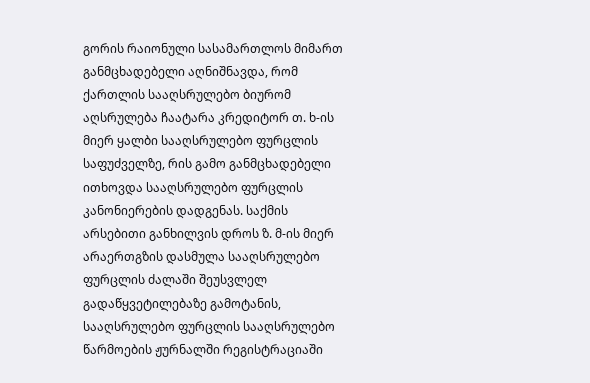გორის რაიონული სასამართლოს მიმართ განმცხადებელი აღნიშნავდა, რომ ქართლის სააღსრულებო ბიურომ აღსრულება ჩაატარა კრედიტორ თ. ხ-ის მიერ ყალბი სააღსრულებო ფურცლის საფუძველზე, რის გამო განმცხადებელი ითხოვდა სააღსრულებო ფურცლის კანონიერების დადგენას. საქმის არსებითი განხილვის დროს ზ. მ-ის მიერ არაერთგზის დასმულა სააღსრულებო ფურცლის ძალაში შეუსვლელ გადაწყვეტილებაზე გამოტანის, სააღსრულებო ფურცლის სააღსრულებო წარმოების ჟურნალში რეგისტრაციაში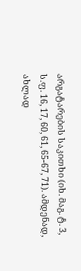არგატარების საკითხი (იხ. მაგ. ტ. 3, ს.ფ. 16, 17, 60, 61, 65-67, 71). ამდენად, ახლად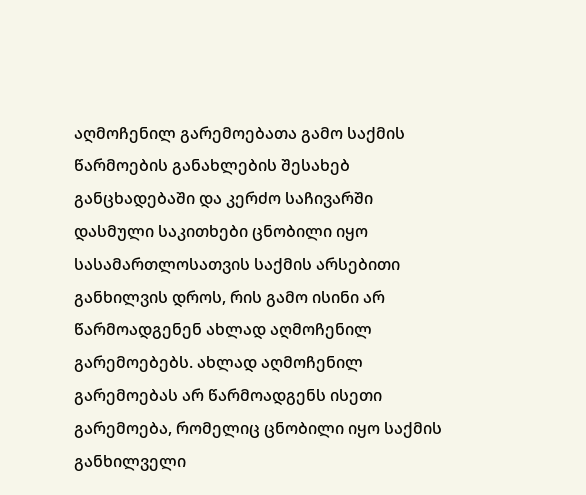აღმოჩენილ გარემოებათა გამო საქმის წარმოების განახლების შესახებ განცხადებაში და კერძო საჩივარში დასმული საკითხები ცნობილი იყო სასამართლოსათვის საქმის არსებითი განხილვის დროს, რის გამო ისინი არ წარმოადგენენ ახლად აღმოჩენილ გარემოებებს. ახლად აღმოჩენილ გარემოებას არ წარმოადგენს ისეთი გარემოება, რომელიც ცნობილი იყო საქმის განხილველი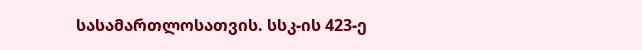სასამართლოსათვის. სსკ-ის 423-ე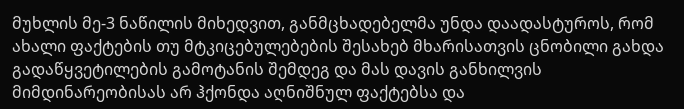მუხლის მე-3 ნაწილის მიხედვით, განმცხადებელმა უნდა დაადასტუროს, რომ ახალი ფაქტების თუ მტკიცებულებების შესახებ მხარისათვის ცნობილი გახდა გადაწყვეტილების გამოტანის შემდეგ და მას დავის განხილვის მიმდინარეობისას არ ჰქონდა აღნიშნულ ფაქტებსა და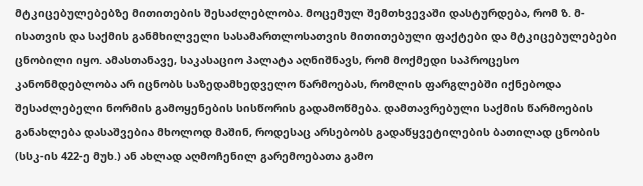მტკიცებულებებზე მითითების შესაძლებლობა. მოცემულ შემთხვევაში დასტურდება, რომ ზ. მ-ისათვის და საქმის განმხილველი სასამართლოსათვის მითითებული ფაქტები და მტკიცებულებები ცნობილი იყო. ამასთანავე, საკასაციო პალატა აღნიშნავს, რომ მოქმედი საპროცესო კანონმდებლობა არ იცნობს საზედამხედველო წარმოებას, რომლის ფარგლებში იქნებოდა შესაძლებელი ნორმის გამოყენების სისწორის გადამოწმება. დამთავრებული საქმის წარმოების განახლება დასაშვებია მხოლოდ მაშინ, როდესაც არსებობს გადაწყვეტილების ბათილად ცნობის (სსკ-ის 422-ე მუხ.) ან ახლად აღმოჩენილ გარემოებათა გამო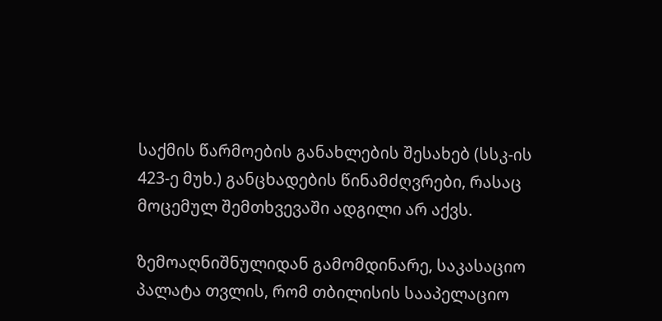საქმის წარმოების განახლების შესახებ (სსკ-ის 423-ე მუხ.) განცხადების წინამძღვრები, რასაც მოცემულ შემთხვევაში ადგილი არ აქვს.

ზემოაღნიშნულიდან გამომდინარე, საკასაციო პალატა თვლის, რომ თბილისის სააპელაციო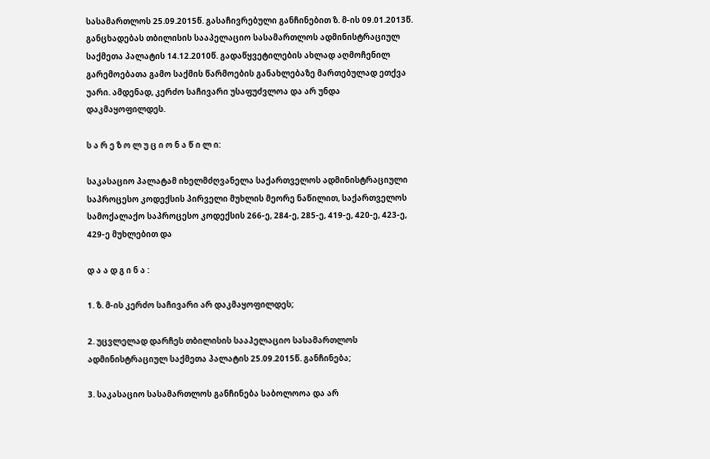სასამართლოს 25.09.2015წ. გასაჩივრებული განჩინებით ზ. მ-ის 09.01.2013წ. განცხადებას თბილისის სააპელაციო სასამართლოს ადმინისტრაციულ საქმეთა პალატის 14.12.2010წ. გადაწყვეტილების ახლად აღმოჩენილ გარემოებათა გამო საქმის წარმოების განახლებაზე მართებულად ეთქვა უარი. ამდენად, კერძო საჩივარი უსაფუძვლოა და არ უნდა დაკმაყოფილდეს.

ს ა რ ე ზ ო ლ უ ც ი ო ნ ა წ ი ლ ი:

საკასაციო პალატამ იხელმძღვანელა საქართველოს ადმინისტრაციული საპროცესო კოდექსის პირველი მუხლის მეორე ნაწილით, საქართველოს სამოქალაქო საპროცესო კოდექსის 266-ე, 284-ე, 285-ე, 419-ე, 420-ე, 423-ე, 429-ე მუხლებით და

დ ა ა დ გ ი ნ ა :

1. ზ. მ-ის კერძო საჩივარი არ დაკმაყოფილდეს;

2. უცვლელად დარჩეს თბილისის სააპელაციო სასამართლოს ადმინისტრაციულ საქმეთა პალატის 25.09.2015წ. განჩინება;

3. საკასაციო სასამართლოს განჩინება საბოლოოა და არ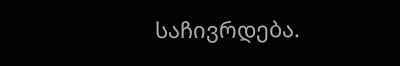საჩივრდება.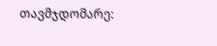თავმჯდომარე: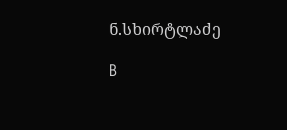ნ.სხირტლაძე

B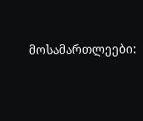მოსამართლეები: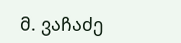მ. ვაჩაძე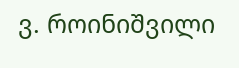ვ. როინიშვილი